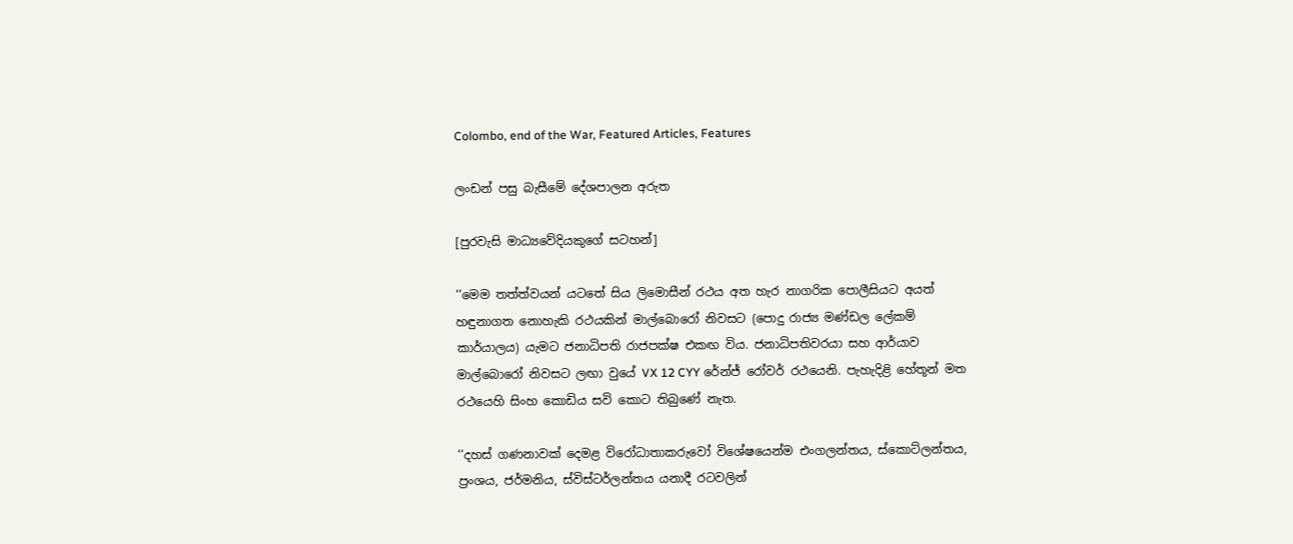Colombo, end of the War, Featured Articles, Features

ලංඩන් පසු බැසීමේ දේශපාලන අරුත

[පුරවැසි මාධ්‍යවේදියකුගේ සටහන්]

‘‘මෙම තත්ත්වයන් යටතේ සිය ලිමොසීන් රථය අත හැර නාගරික පොලීසියට අයත් හඳුනාගත නොහැකි රථයකින් මාල්බොරෝ නිවසට (පොදු රාජ්‍ය මණ්ඩල ලේකම් කාර්යාලය) යැමට ජනාධිපති රාජපක්ෂ එකඟ විය. ජනාධිපතිවරයා සහ ආර්යාව මාල්බොරෝ නිවසට ලඟා වුයේ VX 12 CYY රේන්ජ් රෝවර් රථයෙනි. පැහැදිළි හේතූන් මත රථයෙහි සිංහ කොඩිය සවි කොට තිබුණේ නැත.

‘‘දහස් ගණනාවක් දෙමළ විරෝධාතාකරුවෝ විශේෂයෙන්ම එංගලන්තය, ස්කොට්ලන්තය, ප්‍රංශය, ජර්මනිය, ස්විස්ටර්ලන්තය යනාදී රටවලින්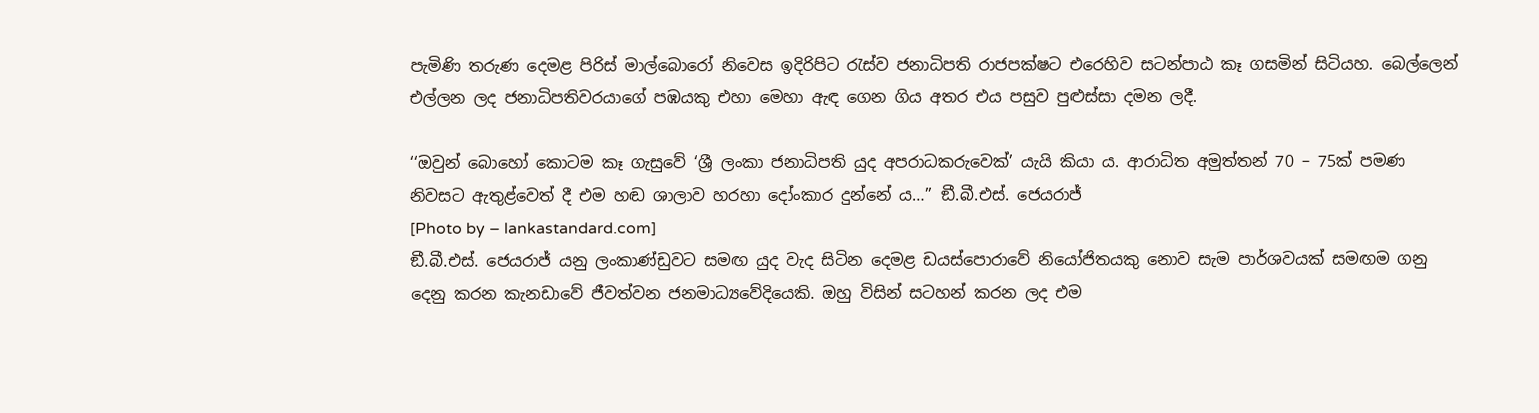පැමිණි තරුණ දෙමළ පිරිස් මාල්බොරෝ නිවෙස ඉදිරිපිට රැස්ව ජනාධිපති රාජපක්ෂට එරෙහිව සටන්පාඨ කෑ ගසමින් සිටියහ. බෙල්ලෙන් එල්ලන ලද ජනාධිපතිවරයාගේ පඹයකු එහා මෙහා ඇඳ ගෙන ගිය අතර එය පසුව පුළුස්සා දමන ලදී.

‘‘ඔවුන් බොහෝ කොටම කෑ ගැසුවේ ‘ශ්‍රී ලංකා ජනාධිපති යුද අපරාධකරුවෙක්’ යැයි කියා ය. ආරාධිත අමුත්තන් 70 – 75ක් පමණ නිවසට ඇතුළ්වෙත් දී එම හඬ ශාලාව හරහා දෝංකාර දුන්නේ ය…’’ ඞී.බී.එස්. ජෙයරාජ්
[Photo by – lankastandard.com]
ඞී.බී.එස්. ජෙයරාජ් යනු ලංකාණ්ඩුවට සමඟ යුද වැද සිටින දෙමළ ඩයස්පොරාවේ නියෝජිතයකු නොව සැම පාර්ශවයක් සමඟම ගනු දෙනු කරන කැනඩාවේ ජීවත්වන ජනමාධ්‍යවේදියෙකි. ඔහු විසින් සටහන් කරන ලද එම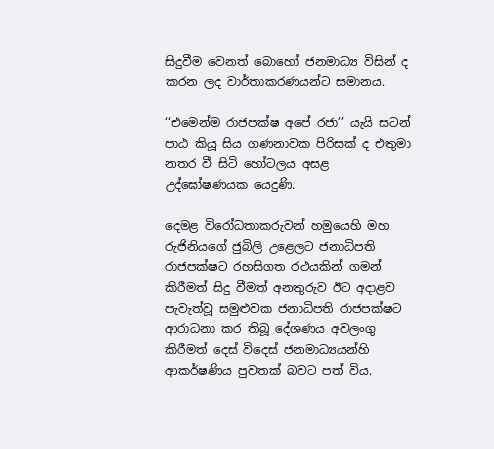සිදුවීම වෙනත් බොහෝ ජනමාධ්‍ය විසින් ද කරන ලද වාර්තාකරණයන්ට සමානය.

‘‘එමෙන්ම රාජපක්ෂ අපේ රජා’’ යැයි සටන් පාඨ කියූ සිය ගණනාවක පිරිසක් ද එතුමා නතර වී සිටි හෝටලය අසළ උද්ඝෝෂණයක යෙදුණි.

දෙමළ විරෝධතාකරුවන් හමුයෙහි මහ රුජිනියගේ ජුබිලි උළෙලට ජනාධිපති රාජපක්ෂට රහසිගත රථයකින් ගමන් කිරීමත් සිදු වීමත් අනතුරුව ඊට අදාළව පැවැත්වූ සමුළුවක ජනාධිපති රාජපක්ෂට ආරාධනා කර තිබූ දේශණය අවලංගු කිරීමත් දෙස් විදෙස් ජනමාධ්‍යයන්හි ආකර්ෂණිය පුවතක් බවට පත් විය.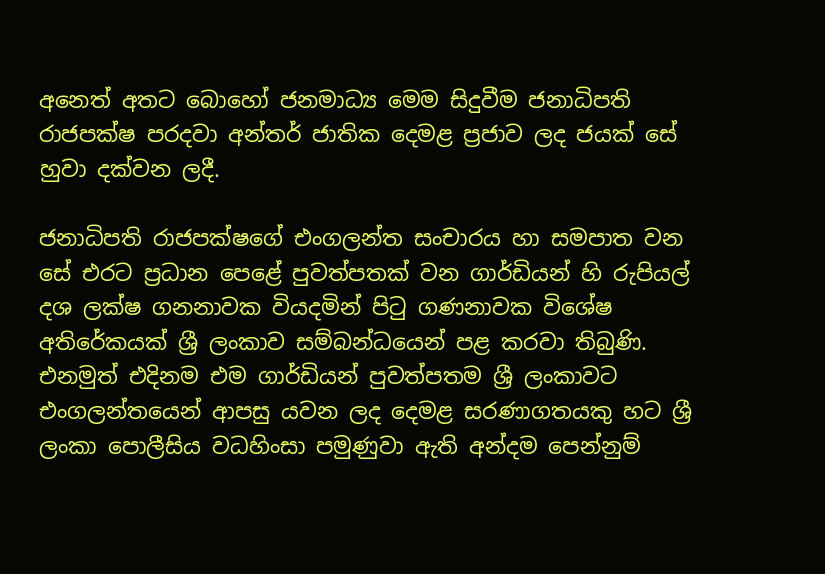අනෙත් අතට බොහෝ ජනමාධ්‍ය මෙම සිදුවීම ජනාධිපති රාජපක්ෂ පරදවා අන්තර් ජාතික දෙමළ ප්‍රජාව ලද ජයක් සේ හුවා දක්වන ලදී.

ජනාධිපති රාජපක්ෂගේ එංගලන්ත සංචාරය හා සමපාත වන සේ එරට ප්‍රධාන පෙළේ පුවත්පතක් වන ගාර්ඩියන් හි රුපියල් දශ ලක්ෂ ගනනාවක වියදමින් පිටු ගණනාවක විශේෂ අතිරේකයක් ශ්‍රී ලංකාව සම්බන්ධයෙන් පළ කරවා තිබුණි. එනමුත් එදිනම එම ගාර්ඩියන් පුවත්පතම ශ්‍රී ලංකාවට එංගලන්තයෙන් ආපසු යවන ලද දෙමළ සරණාගතයකු හට ශ්‍රී ලංකා පොලීසිය වධහිංසා පමුණුවා ඇති අන්දම පෙන්නුම්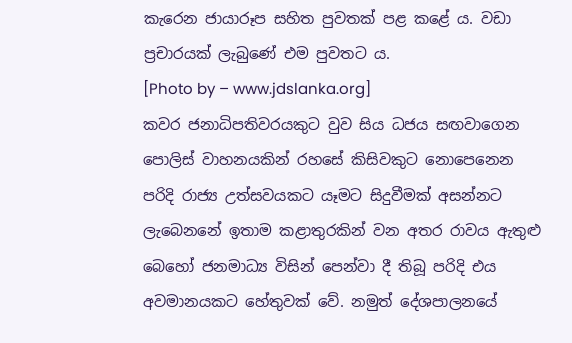කැරෙන ජායාරූප සහිත පුවතක් පළ කළේ ය. වඩා ප්‍රචාරයක් ලැබුණේ එම පුවතට ය.
[Photo by – www.jdslanka.org]
කවර ජනාධිපතිවරයකුට වුව සිය ධජය සඟවාගෙන පොලිස් වාහනයකින් රහසේ කිසිවකුට නොපෙනෙන පරිදි රාජ්‍ය උත්සවයකට යෑමට සිදුවීමක් අසන්නට ලැබෙනනේ ඉතාම කළාතුරකින් වන අතර රාවය ඇතුළු බෙහෝ ජනමාධ්‍ය විසින් පෙන්වා දී තිබූ පරිදි එය අවමානයකට හේතුවක් වේ. නමුත් දේශපාලනයේ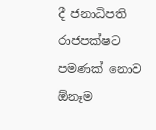දී ජනාධිපති රාජපක්ෂට පමණක් නොව ඕනෑම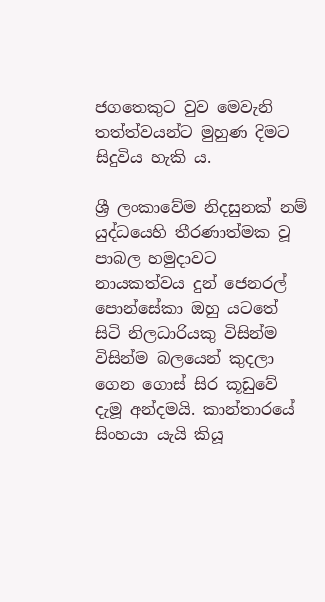ජගතෙකුට වුව මෙවැනි තත්ත්වයන්ට මුහුණ දිමට සිදුවිය හැකි ය.

ශ්‍රී ලංකාවේම නිදසුනක් නම් යුද්ධයෙහි තීරණාත්මක වූ පාබල හමුදාවට නායකත්වය දුන් ජෙනරල් පොන්සේකා ඔහු යටතේ සිටි නිලධාරියකු විසින්ම විසින්ම බලයෙන් කුදලා ගෙන ගොස් සිර කූඩුවේ දැමූ අන්දමයි. කාන්තාරයේ සිංහයා යැයි කියූ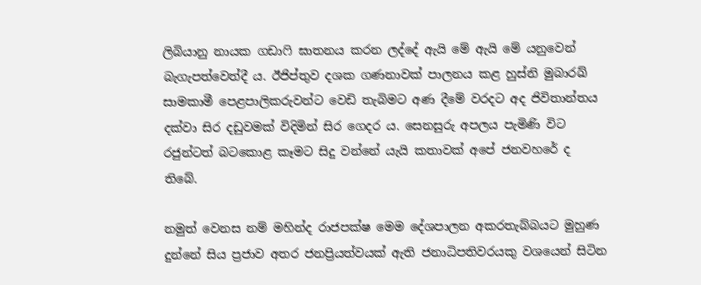ලිබියානු නායක ගඩාෆි ඝාතනය කරන ලද්දේ ඇයි මේ ඇයි මේ යනුවෙන් බැගැපත්වෙත්දී ය. ඊජිප්තුව දශක ගණනාවක් පාලනය කළ හුස්නි මුබාරඛ් සාමකාමී පෙළපාලිකරුවන්ට වෙඩි තැබිමට අණ දීමේ වරදට අද ජිවිතාන්තය දක්වා සිර දඩුවමක් විදිමින් සිර ගෙදර ය. සෙනසුරු අපලය පැමිණි විට රජුන්ටත් බටකොළ කෑමට සිදු වන්නේ යැයි කතාවක් අපේ ජනවහරේ ද තිබේ.

නමුත් වෙනස නම් මහින්ද රාජපක්ෂ මෙම දේශපාලන අකරතැබ්බයට මුහුණ දුන්නේ සිය ප්‍රජාව අතර ජනප්‍රියත්වයක් ඇති ජනාධිපතිවරයකු වශයෙන් සිටින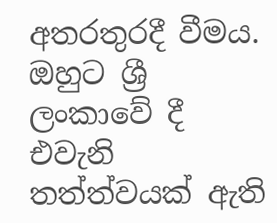අතරතුරදී වීමය. ඔහුට ශ්‍රී ලංකාවේ දී එවැනි තත්ත්වයක් ඇති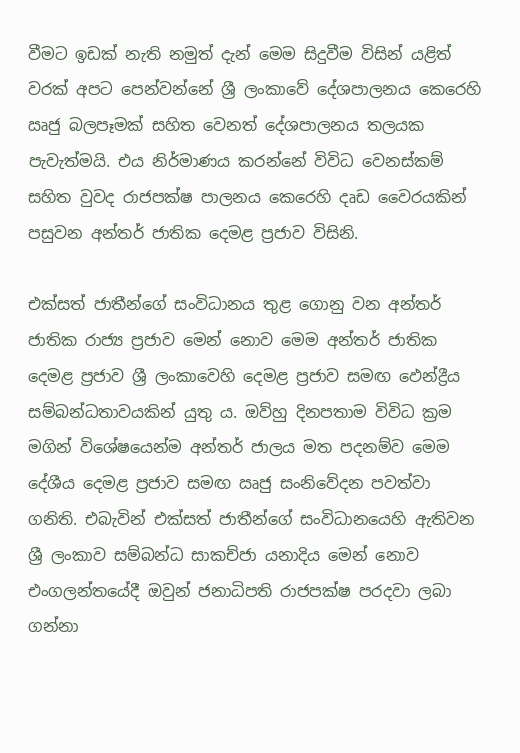වීමට ඉඩක් නැති නමුත් දැන් මෙම සිදුවීම විසින් යළිත් වරක් අපට පෙන්වන්නේ ශ්‍රී ලංකාවේ දේශපාලනය කෙරෙහි ඍජු බලපෑමක් සහිත වෙනත් දේශපාලනය තලයක පැවැත්මයි. එය නිර්මාණය කරන්නේ විවිධ වෙනස්කම් සහිත වුවද රාජපක්ෂ පාලනය කෙරෙහි දෘඩ වෛරයකින් පසුවන අන්තර් ජාතික දෙමළ ප්‍රජාව විසිනි.

එක්සත් ජාතීන්ගේ සංවිධානය තුළ ගොනු වන අන්තර් ජාතික රාජ්‍ය ප්‍රජාව මෙන් නොව මෙම අන්තර් ජාතික දෙමළ ප්‍රජාව ශ්‍රී ලංකාවෙහි දෙමළ ප්‍රජාව සමඟ ඵෙන්ද්‍රීය සම්බන්ධතාවයකින් යුතු ය. ඔව්හු දිනපතාම විවිධ ක්‍රම මගින් විශේෂයෙන්ම අන්තර් ජාලය මත පදනම්ව මෙම දේශීය දෙමළ ප්‍රජාව සමඟ ඍජු සංනිවේදන පවත්වා ගනිති. එබැවින් එක්සත් ජාතීන්ගේ සංවිධානයෙහි ඇතිවන ශ්‍රී ලංකාව සම්බන්ධ සාකච්ජා යනාදිය මෙන් නොව එංගලන්තයේදී ඔවුන් ජනාධිපති රාජපක්ෂ පරදවා ලබා ගන්නා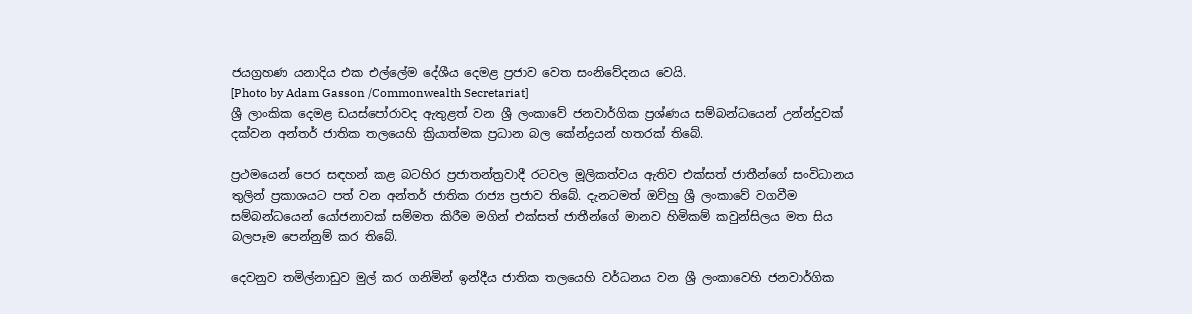ජයග්‍රහණ යනාදිය එක එල්ලේම දේශීය දෙමළ ප්‍රජාව වෙත සංනිවේදනය වෙයි.
[Photo by Adam Gasson /Commonwealth Secretariat]
ශ්‍රී ලාංකික දෙමළ ඩයස්පෝරාවද ඇතුළත් වන ශ්‍රී ලංකාවේ ජනවාර්ගික ප්‍රශ්ණය සම්බන්ධයෙන් උන්න්දුවක් දක්වන අන්තර් ජාතික තලයෙහි ක්‍රියාත්මක ප්‍රධාන බල කේන්ද්‍රයන් හතරක් තිබේ.

ප්‍රථමයෙන් පෙර සඳහන් කළ බටහිර ප්‍රජාතන්ත්‍රවාදී රටවල මූලිකත්වය ඇතිව එක්සත් ජාතීන්ගේ සංවිධානය තුලින් ප්‍රකාශයට පත් වන අන්තර් ජාතික රාජ්‍ය ප්‍රජාව තිබේ. දැනටමත් ඔව්හු ශ්‍රී ලංකාවේ වගවීම සම්බන්ධයෙන් යෝජනාවක් සම්මත කිරීම මගින් එක්සත් ජාතීන්ගේ මානව හිමිකම් කවුන්සිලය මත සිය බලපෑම පෙන්නුම් කර තිබේ.

දෙවනුව තමිල්නාඩුව මුල් කර ගනිමින් ඉන්දීය ජාතික තලයෙහි වර්ධනය වන ශ්‍රී ලංකාවෙහි ජනවාර්ගික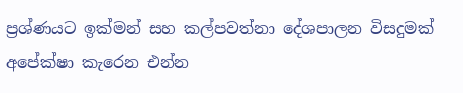ප්‍රශ්ණයට ඉක්මන් සහ කල්පවත්නා දේශපාලන විසදුමක් අපේක්ෂා කැරෙන එන්න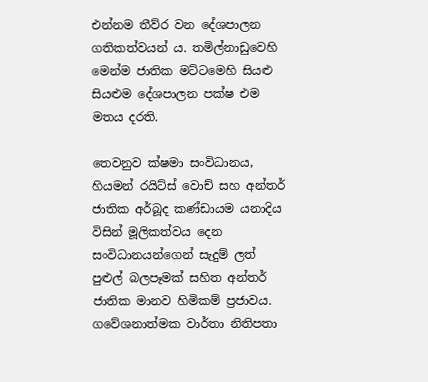එන්නම තීව්ර වන දේශපාලන ගතිකත්වයන් ය. තමිල්නාඩුවෙහි මෙන්ම ජාතික මට්ටමෙහි සියළු සියළුම දේශපාලන පක්ෂ එම මතය දරති.

තෙවනුව ක්ෂමා සංවිධානය, හියමන් රයිට්ස් වොච් සහ අන්තර් ජාතික අර්බූද කණ්ඩායම යනාදිය විසින් මූලිකත්වය දෙන සංවිධානයන්ගෙන් සැදුම් ලත් පුළුල් බලපෑමක් සහිත අන්තර් ජාතික මානව හිමිකම් ප්‍රජාවය. ගවේශනාත්මක වාර්තා නිතිපතා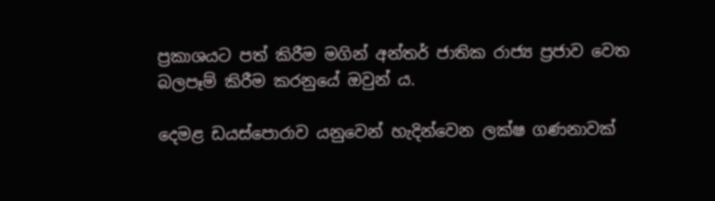ප්‍රකාශයට පත් කිරීම මගින් අන්තර් ජාතික රාජ්‍ය ප්‍රජාව වෙත බලපෑම් කිරීම කරනුයේ ඔවුන් ය.

දෙමළ ඩයස්පොරාව යනුවෙන් හැදින්වෙන ලක්ෂ ගණනාවක්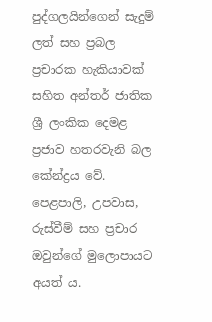පුද්ගලයින්ගෙන් සැදුම් ලත් සහ ප්‍රබල ප්‍රචාරක හැකියාවක් සහිත අන්තර් ජාතික ශ්‍රී ලංකික දෙමළ ප්‍රජාව හතරවැනි බල කේන්ද්‍රය වේ. පෙළපාලි, උපවාස, රුස්වීම් සහ ප්‍රචාර ඔවුන්ගේ මුලොපායට අයත් ය.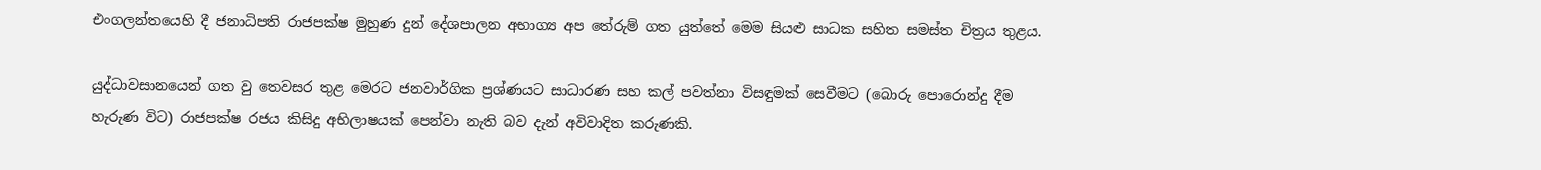එංගලන්තයෙහි දී ජනාධිපති රාජපක්ෂ මුහුණ දුන් දේශපාලන අභාග්‍ය අප තේරුම් ගත යුත්තේ මෙම සියළු සාධක සහිත සමස්ත චිත්‍රය තුළය.

යුද්ධාවසානයෙන් ගත වු තෙවසර තුළ මෙරට ජනවාර්ගික ප්‍රශ්ණයට සාධාරණ සහ කල් පවත්නා විසඳුමක් සෙවීමට (බොරු පොරොන්දු දීම හැරුණ විට) රාජපක්ෂ රජය කිසිදු අභිලාෂයක් පෙන්වා නැති බව දැන් අවිවාදිත කරුණකි.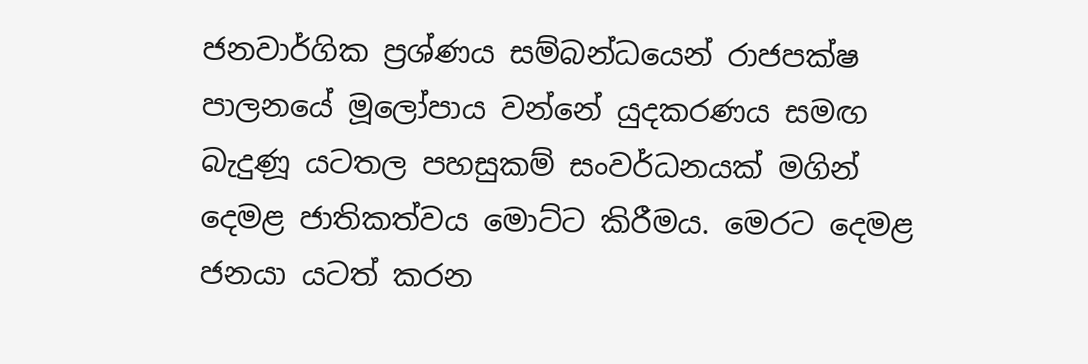ජනවාර්ගික ප්‍රශ්ණය සම්බන්ධයෙන් රාජපක්ෂ පාලනයේ මූලෝපාය වන්නේ යුදකරණය සමඟ බැදුණූ යටතල පහසුකම් සංවර්ධනයක් මගින් දෙමළ ජාතිකත්වය මොට්ට කිරීමය. මෙරට දෙමළ ජනයා යටත් කරන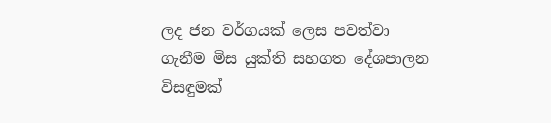ලද ජන වර්ගයක් ලෙස පවත්වා ගැනීම මිස යුක්ති සහගත දේශපාලන විසඳුමක්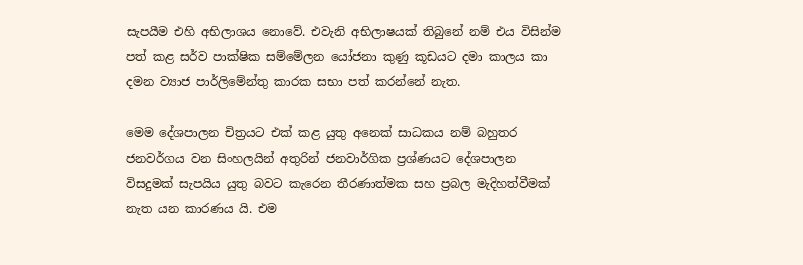සැපයීම එහි අභිලාශය නොවේ. එවැනි අභිලාෂයක් තිබුනේ නම් එය විසින්ම පත් කළ සර්ව පාක්ෂික සම්මේලන යෝජනා කුණු කූඩයට දමා කාලය කා දමන ව්‍යාජ පාර්ලිමේන්තු කාරක සභා පත් කරන්නේ නැත.

මෙම දේශපාලන චිත්‍රයට එක් කළ යුතු අනෙක් සාධකය නම් බහුතර ජනවර්ගය වන සිංහලයින් අතුරින් ජනවාර්ගික ප්‍රශ්ණයට දේශපාලන විසදුමක් සැපයිය යුතු බවට කැරෙන තීරණාත්මක සහ ප්‍රබල මැදිහත්වීමක් නැත යන කාරණය යි. එම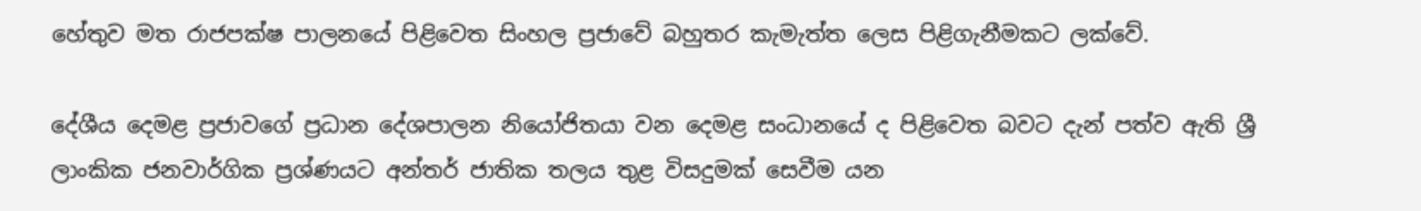හේතුව මත රාජපක්ෂ පාලනයේ පිළිවෙත සිංහල ප්‍රජාවේ බහුතර කැමැත්ත ලෙස පිළිගැනීමකට ලක්වේ.

දේශීය දෙමළ ප්‍රජාවගේ ප්‍රධාන දේශපාලන නියෝජිතයා වන දෙමළ සංධානයේ ද පිළිවෙත බවට දැන් පත්ව ඇති ශ්‍රී ලාංකික ජනවාර්ගික ප්‍රශ්ණයට අන්තර් ජාතික තලය තුළ විසදුමක් සෙවීම යන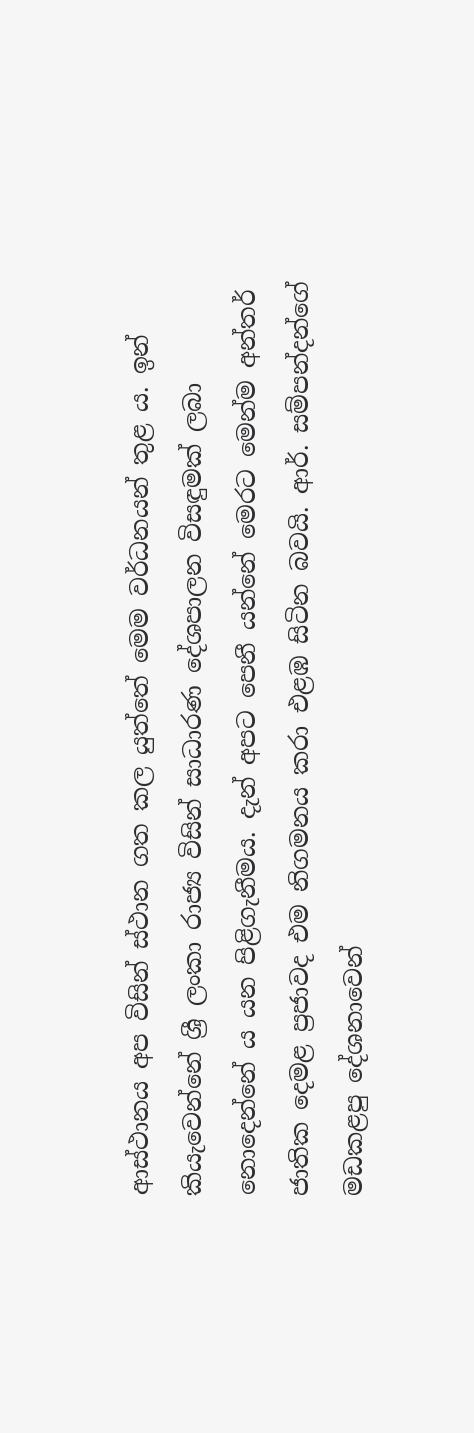ආස්ථානය අප විසින් ස්ථාන ගත කල යුත්තේ මෙම වර්ධනයන් තුළ ය. ඉන් කියැවෙන්නේ ශ්‍රී ලංකා රාජ්‍ය විසින් සාධාරණ දේශපාලන විසඳුමක් ලබා නොදෙන්නේ ය යන පිළිගැනීමය. දැන් අපට පෙනී යන්නේ මෙරට මෙන්ම අන්තර් ජාතික දෙමළ ප්‍රජාවද එම නිගමනය කරා එළඹ සිටින බවයි. ආර්. සම්පන්දන්ගේ මඩකළපු දේශනාවෙන්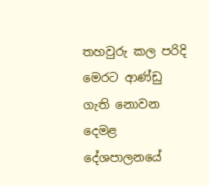තහවුරු කල පරිදි මෙරට ආණ්ඩු ගැති නොවන දෙමළ දේශපාලනයේ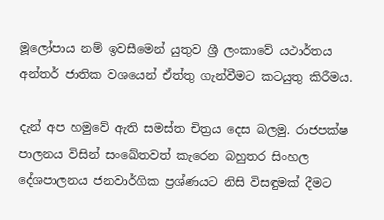මූලෝපාය නම් ඉවසීමෙන් යුතුව ශ්‍රී ලංකාවේ යථාර්තය අන්තර් ජාතික වශයෙන් ඒත්තු ගැන්වීමට කටයුතු කිරීමය.

දැන් අප හමුවේ ඇති සමස්ත චිත්‍රය දෙස බලමු. රාජපක්ෂ පාලනය විසින් සංඛේතවත් කැරෙන බහුතර සිංහල දේශපාලනය ජනවාර්ගික ප්‍රශ්ණයට නිසි විසඳුමක් දීමට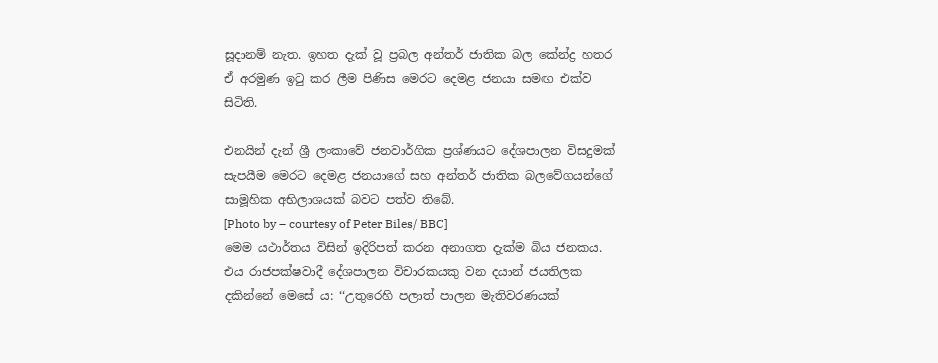සූදානම් නැත. ඉහත දැක් වූ ප්‍රබල අන්තර් ජාතික බල කේන්ද්‍ර හතර ඒ අරමුණ ඉටු කර ලීම පිණිස මෙරට දෙමළ ජනයා සමඟ එක්ව සිටිති.

එනයින් දැන් ශ්‍රී ලංකාවේ ජනවාර්ගික ප්‍රශ්ණයට දේශපාලන විසදුමක් සැපයීම මෙරට දෙමළ ජනයාගේ සහ අන්තර් ජාතික බලවේගයන්ගේ සාමූහික අභිලාශයක් බවට පත්ව තිබේ.
[Photo by – courtesy of Peter Biles/ BBC]
මෙම යථාර්තය විසින් ඉදිරිපත් කරන අනාගත දැක්ම බිය ජනකය. එය රාජපක්ෂවාදී දේශපාලන විචාරකයකු වන දයාන් ජයතිලක දකින්නේ මෙසේ ය: ‘‘උතුරෙහි පලාත් පාලන මැතිවරණයක්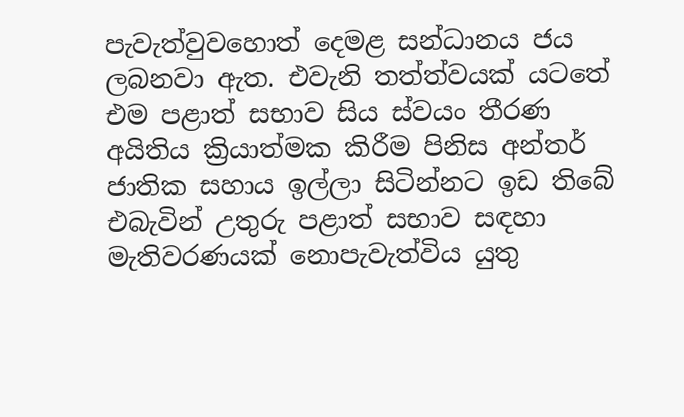පැවැත්වුවහොත් දෙමළ සන්ධානය ජය ලබනවා ඇත. එවැනි තත්ත්වයක් යටතේ එම පළාත් සභාව සිය ස්වයං තීරණ අයිතිය ක්‍රියාත්මක කිරීම පිනිස අන්තර් ජාතික සහාය ඉල්ලා සිටින්නට ඉඩ තිබේ එබැවින් උතුරු පළාත් සභාව සඳහා මැතිවරණයක් නොපැවැත්විය යුතු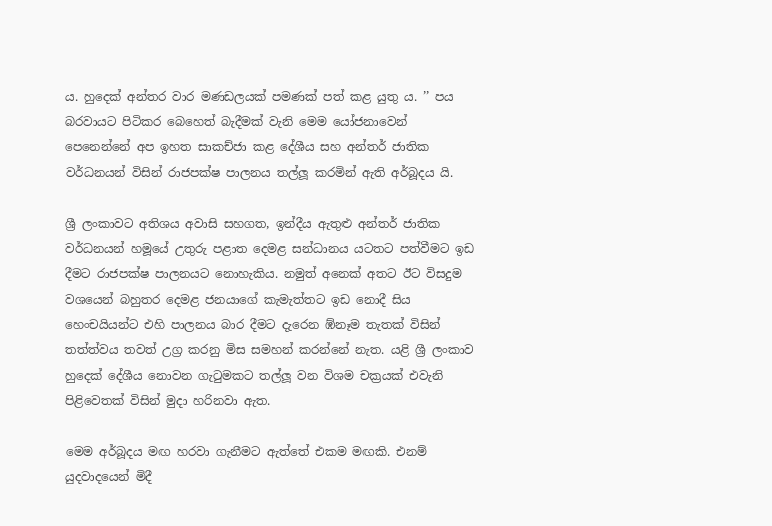ය. හුදෙක් අන්තර වාර මණඩලයක් පමණක් පත් කළ යුතු ය. ’’ පය බරවායට පිටිකර බෙහෙත් බැදීමක් වැනි මෙම යෝජනාවෙන් පෙනෙන්නේ අප ඉහත සාකච්ජා කළ දේශීය සහ අන්තර් ජාතික වර්ධනයන් විසින් රාජපක්ෂ පාලනය තල්ලූ කරමින් ඇති අර්බූදය යි.

ශ්‍රී ලංකාවට අතිශය අවාසි සහගත, ඉන්දීය ඇතුළු අන්තර් ජාතික වර්ධනයන් හමූයේ උතුරු පළාත දෙමළ සන්ධානය යටතට පත්වීමට ඉඩ දීමට රාජපක්ෂ පාලනයට නොහැකිය. නමුත් අනෙක් අතට ඊට විසදුම වශයෙන් බහුතර දෙමළ ජනයාගේ කැමැත්තට ඉඩ නොදී සිය හෙංචයියන්ට එහි පාලනය බාර දීමට දැරෙන ඹ්නෑම තැතක් විසින් තත්ත්වය තවත් උග්‍ර කරනු මිස සමහන් කරන්නේ නැත. යළි ශ්‍රී ලංකාව හුදෙක් දේශීය නොවන ගැටුමකට තල්ලූ වන විශම චක්‍රයක් එවැනි පිළිවෙතක් විසින් මුදා හරිනවා ඇත.

මෙම අර්බූදය මඟ හරවා ගැනීමට ඇත්තේ එකම මඟකි. එනම් යුදවාදයෙන් මිදී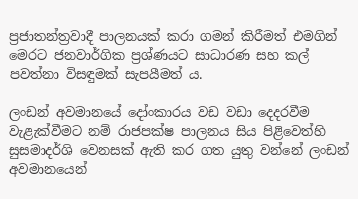ප්‍රජාතන්ත්‍රවාදී පාලනයක් කරා ගමන් කිරීමත් එමගින් මෙරට ජනවාර්ගික ප්‍රශ්ණයට සාධාරණ සහ කල් පවත්නා විසඳුමක් සැපයීමත් ය.

ලංඩන් අවමානයේ දෝංකාරය වඩ වඩා දෙදරවීම වැළැක්වීමට නම් රාජපක්ෂ පාලනය සිය පිළිවෙත්හි සුසමාදර්ශි වෙනසක් ඇති කර ගත යුතු වන්නේ ලංඩන් අවමානයෙන්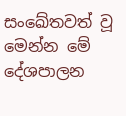සංඛේතවත් වූ මෙන්න මේ දේශපාලන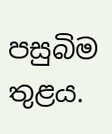පසුබිම තුළය.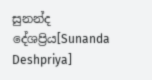සුනන්ද දේශප්‍රිය[Sunanda Deshpriya]